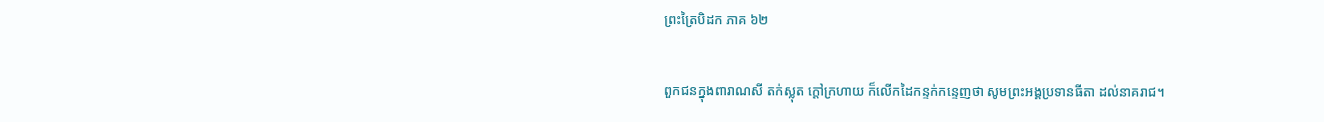ព្រះត្រៃបិដក ភាគ ៦២

ពួកជនក្នុងពារាណសី តក់ស្លុត ក្តៅក្រហាយ ក៏លើកដៃកន្ទក់កន្ទេញថា សូមព្រះអង្គប្រទានធីតា ដល់នាគរាជ។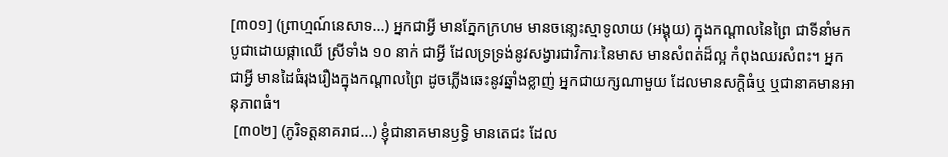[៣០១] (ព្រាហ្មណ៍នេសាទ...) អ្នកជាអ្វី មានភ្នែកក្រហម មានចនោ្លះស្មាទូលាយ (អង្គុយ) ក្នុងកណ្តាលនៃព្រៃ ជាទីនាំមកបូជាដោយផ្កាឈើ ស្រីទាំង ១០ នាក់ ជាអ្វី ដែលទ្រទ្រង់នូវសង្វារជាវិការៈនៃមាស មានសំពត់ដ៏ល្អ កំពុងឈរសំពះ។ អ្នកជាអ្វី មានដៃធំរុងរឿងក្នុងកណ្តាលព្រៃ ដូចភ្លើងឆេះនូវឆ្នាំងខ្លាញ់ អ្នកជាយក្សណាមួយ ដែលមានសក្តិធំឬ ឬជានាគមានអានុភាពធំ។
 [៣០២] (ភូរិទត្តនាគរាជ...) ខ្ញុំជានាគមានឫទិ្ធ មានតេជះ ដែល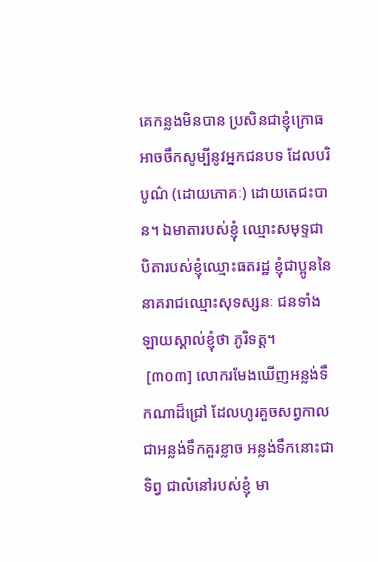គេកន្លងមិនបាន ប្រសិនជាខ្ញុំក្រោធ អាចចឹកសូម្បីនូវអ្នកជនបទ ដែលបរិបូណ៌ (ដោយភោគៈ) ដោយតេជះបាន។ ឯមាតារបស់ខ្ញុំ ឈ្មោះសមុទ្ទជា បិតារបស់ខ្ញុំឈ្មោះធតរដ្ឋ ខ្ញុំជាប្អូននៃនាគរាជឈ្មោះសុទស្សនៈ ជនទាំងឡាយស្គាល់ខ្ញុំថា ភូរិទត្ត។
 [៣០៣] លោករមែងឃើញអន្លង់ទឹកណាដ៏ជ្រៅ ដែលហូរគួចសព្វកាល ជាអន្លង់ទឹកគួរខ្លាច អន្លង់ទឹកនោះជាទិព្វ ជាលំនៅរបស់ខ្ញុំ មា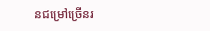នជម្រៅច្រើនរ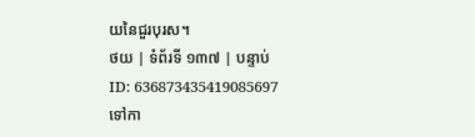យនៃជួរបុរស។
ថយ | ទំព័រទី ១៣៧ | បន្ទាប់
ID: 636873435419085697
ទៅកា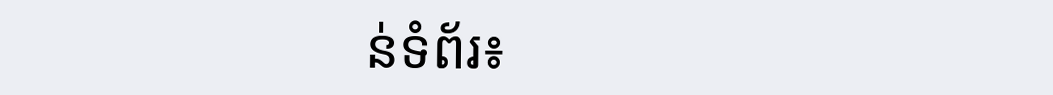ន់ទំព័រ៖